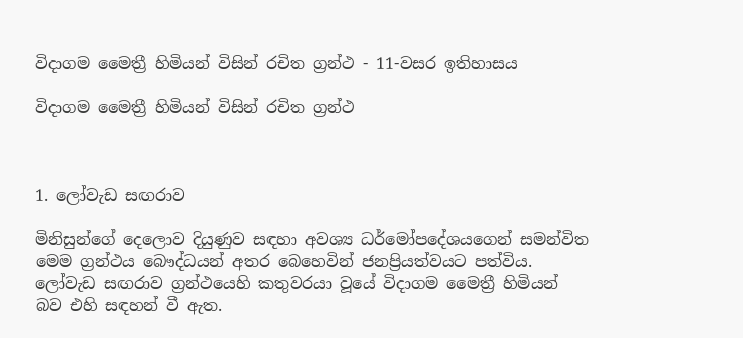විදාගම මෛත්‍රී හිමියන් විසින් රචිත ග්‍රන්ථ - 11-වසර ඉතිහාසය

විදාගම මෛත්‍රී හිමියන් විසින් රචිත ග්‍රන්ථ



1. ලෝවැඩ සඟරාව

මිනිසුන්ගේ දෙලොව දියුණුව සඳහා අවශ්‍ය ධර්මෝපදේශයගෙන් සමන්විත මෙම ග්‍රන්ථය බෞද්ධයන් අතර බෙහෙවින් ජනප්‍රියත්වයට පත්විය. ලෝවැඩ සඟරාව ග්‍රන්ථයෙහි කතුවරයා වූයේ විදාගම මෛත්‍රී හිමියන් බව එහි සඳහන් වී ඇත.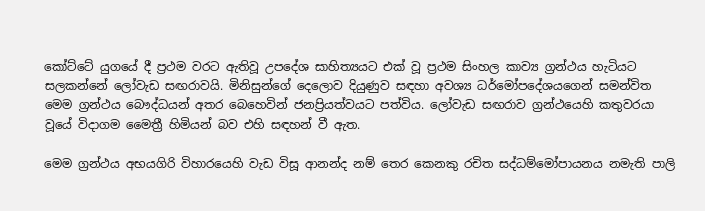කෝට්ටේ යුගයේ දී ප්‍රථම වරට ඇතිවූ උපදේශ සාහිත්‍යයට එක් වූ ප්‍රථම සිංහල කාව්‍ය ග්‍රන්ථය හැටියට සලකන්නේ ලෝවැඩ සඟරාවයි. මිනිසුන්ගේ දෙලොව දියුණුව සඳහා අවශ්‍ය ධර්මෝපදේශයගෙන් සමන්විත මෙම ග්‍රන්ථය බෞද්ධයන් අතර බෙහෙවින් ජනප්‍රියත්වයට පත්විය. ලෝවැඩ සඟරාව ග්‍රන්ථයෙහි කතුවරයා වූයේ විදාගම මෛත්‍රී හිමියන් බව එහි සඳහන් වී ඇත.

මෙම ග්‍රන්ථය අභයගිරි විහාරයෙහි වැඩ විසූ ආනන්ද නම් තෙර කෙනකු රචිත සද්ධම්මෝපායනය නමැති පාලි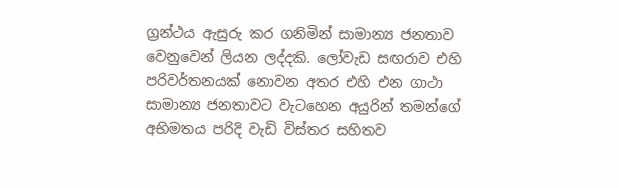ග්‍රන්ථය ඇසුරු කර ගනිමින් සාමාන්‍ය ජනතාව වෙනුවෙන් ලියන ලද්දකි. ලෝවැඩ සඟරාව එහි පරිවර්තනයක් නොවන අතර එහි එන ගාථා සාමාන්‍ය ජනතාවට වැටහෙන අයුරින් තමන්ගේ අභිමතය පරිදි වැඩි විස්තර සහිතව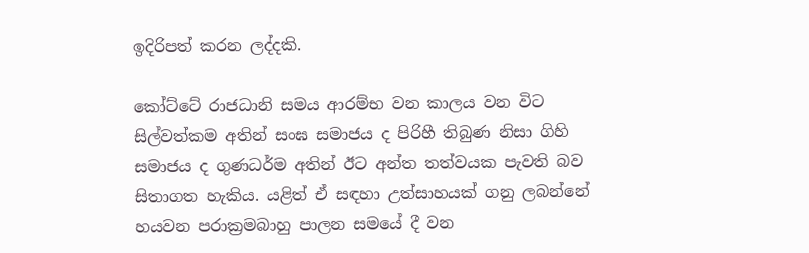ඉදිරිපත් කරන ලද්දකි.

කෝට්ටේ රාජධානි සමය ආරම්භ වන කාලය වන විට සිල්වත්කම අතින් සංඝ සමාජය ද පිරිහී තිබුණ නිසා ගිහි සමාජය ද ගුණධර්ම අතින් ඊට අන්ත තත්වයක පැවති බව සිතාගත හැකිය. යළිත් ඒ සඳහා උත්සාහයක් ගනු ලබන්නේ හයවන පරාක්‍රමබාහු පාලන සමයේ දී වන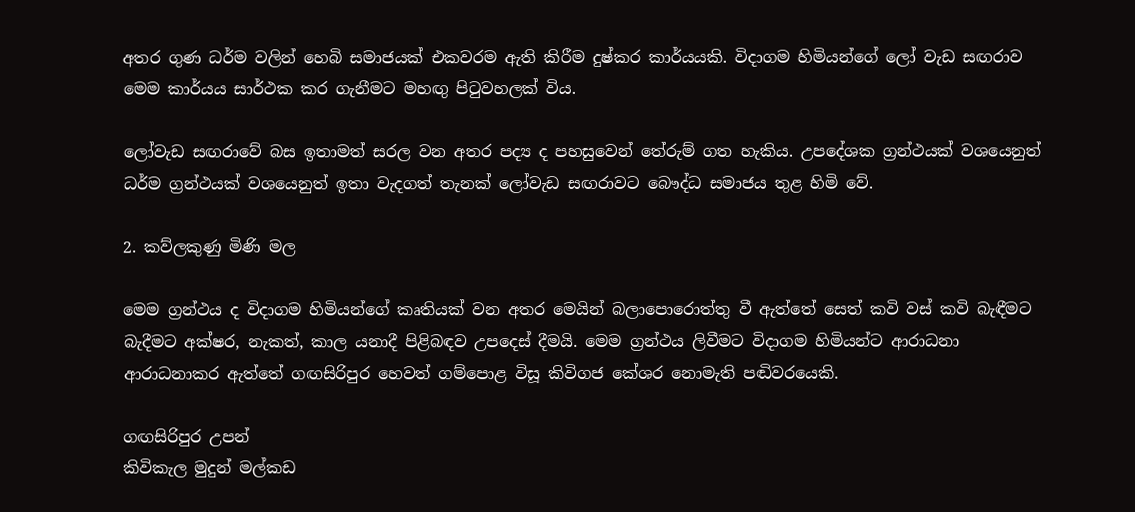අතර ගුණ ධර්ම වලින් හෙබි සමාජයක් එකවරම ඇති කිරීම දුෂ්කර කාර්යයකි. විදාගම හිමියන්ගේ ලෝ වැඩ සඟරාව මෙම කාර්යය සාර්ථක කර ගැනීමට මහඟු පිටුවහලක් විය.

ලෝවැඩ සඟරාවේ බස ඉතාමත් සරල වන අතර පද්‍ය ද පහසුවෙන් තේරුම් ගත හැකිය. උපදේශක ග්‍රන්ථයක් වශයෙනුත් ධර්ම ග්‍රන්ථයක් වශයෙනුත් ඉතා වැදගත් තැනක් ලෝවැඩ සඟරාවට බෞද්ධ සමාජය තුළ හිමි වේ.

2. කව්ලකුණු මිණි මල

මෙම ග්‍රන්ථය ද විදාගම හිමියන්ගේ කෘතියක් වන අතර මෙයින් බලාපොරොත්තු වී ඇත්තේ සෙත් කවි වස් කවි බැඳීමට බැදීමට අක්ෂර, නැකත්, කාල යනාදී පිළිබඳව උපදෙස් දීමයි. මෙම ග්‍රන්ථය ලිවීමට විදාගම හිමියන්ට ආරාධනා ආරාධනාකර ඇත්තේ ගඟසිරිපුර හෙවත් ගම්පොළ විසූ කිවිගජ කේශර නොමැති පඬිවරයෙකි.

ගඟසිරිපුර උපන්
කිවිකැල මුදුන් මල්කඩ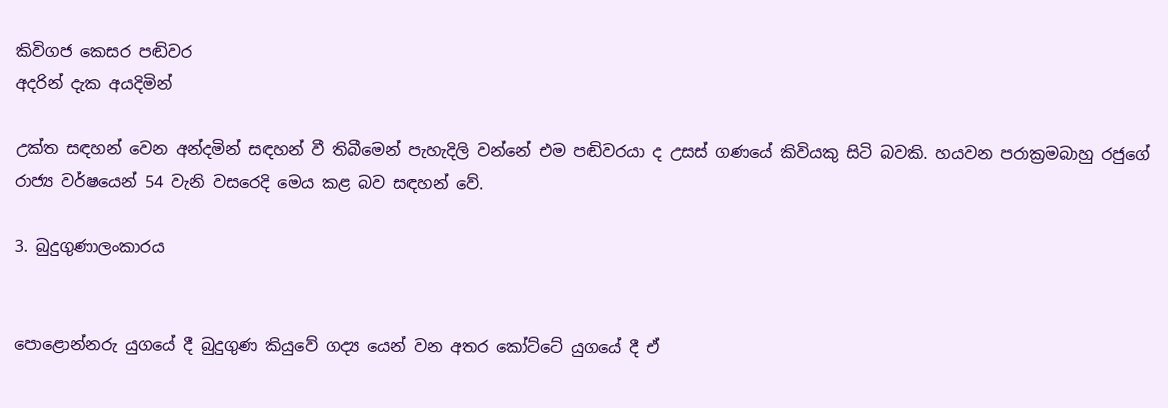කිවිගජ කෙසර පඬිවර
අදරින් දැක අයදිමින්

උක්ත සඳහන් වෙන අන්දමින් සඳහන් වී තිබීමෙන් පැහැදිලි වන්නේ එම පඬිවරයා ද උසස් ගණයේ කිවියකු සිටි බවකි. හයවන පරාක්‍රමබාහු රජුගේ රාජ්‍ය වර්ෂයෙන් 54 වැනි වසරෙදි මෙය කළ බව සඳහන් වේ.

3. බුදුගුණාලංකාරය


පොළොන්නරු යුගයේ දී බුදුගුණ කියුවේ ගද්‍ය යෙන් වන අතර කෝට්ටේ යුගයේ දී ඒ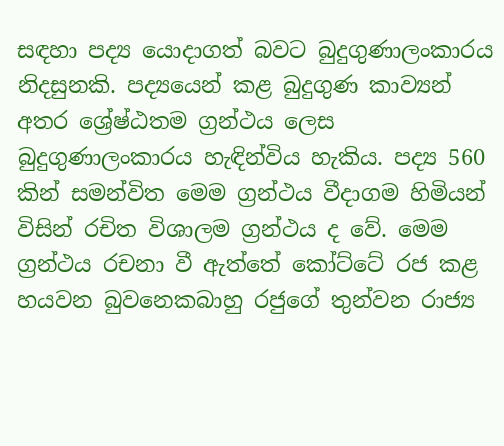සඳහා පද්‍ය යොදාගත් බවට බුදුගුණාලංකාරය නිදසුනකි. පද්‍යයෙන් කළ බුදුගුණ කාව්‍යන් අතර ශ්‍රේෂ්ඨතම ග්‍රන්ථය ලෙස බුදුගුණාලංකාරය හැඳින්විය හැකිය. පද්‍ය 560 කින් සමන්විත මෙම ග්‍රන්ථය වීදාගම හිමියන් විසින් රචිත විශාලම ග්‍රන්ථය ද වේ. මෙම ග්‍රන්ථය රචනා වී ඇත්තේ කෝට්ටේ රජ කළ හයවන බුවනෙකබාහු රජුගේ තුන්වන රාජ්‍ය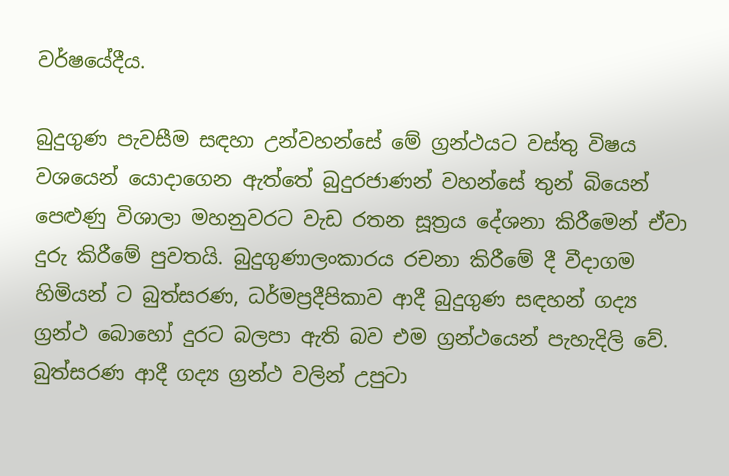වර්ෂයේදීය.

බුදුගුණ පැවසීම සඳහා උන්වහන්සේ මේ ග්‍රන්ථයට වස්තු විෂය වශයෙන් යොදාගෙන ඇත්තේ බුදුරජාණන් වහන්සේ තුන් බියෙන් පෙළුණු විශාලා මහනුවරට වැඩ රතන සූත්‍රය දේශනා කිරීමෙන් ඒවා දුරු කිරීමේ පුවතයි. බුදුගුණාලංකාරය රචනා කිරීමේ දී වීදාගම හිමියන් ට බුත්සරණ, ධර්මප්‍රදීපිකාව ආදී බුදුගුණ සඳහන් ගද්‍ය ග්‍රන්ථ බොහෝ දුරට බලපා ඇති බව එම ග්‍රන්ථයෙන් පැහැදිලි වේ. බුත්සරණ ආදී ගද්‍ය ග්‍රන්ථ වලින් උපුටා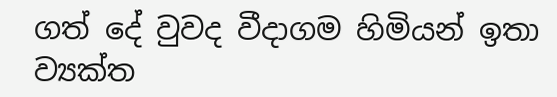ගත් දේ වුවද වීදාගම හිමියන් ඉතා ව්‍යක්ත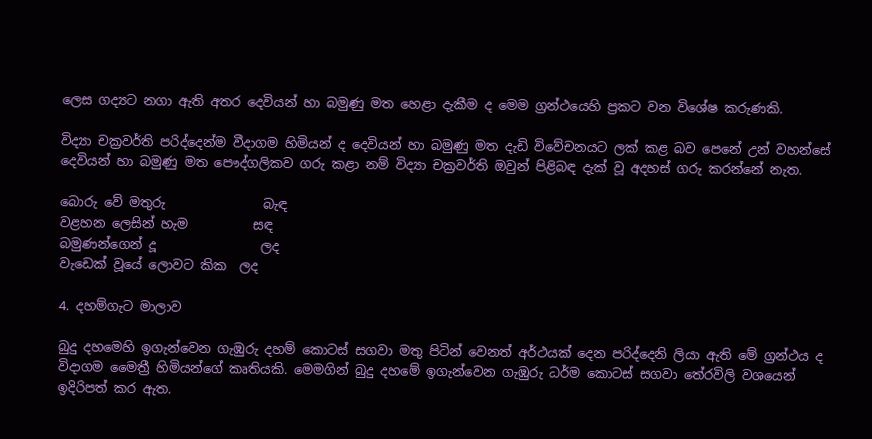ලෙස ගද්‍යට නගා ඇති අතර දෙවියන් හා බමුණු මත හෙළා දැකීම ද මෙම ග්‍රන්ථයෙහි ප්‍රකට වන විශේෂ කරුණකි.

විද්‍යා චක්‍රවර්ති පරිද්දෙන්ම වීදාගම හිමියන් ද දෙවියන් හා බමුණු මත දැඩි විවේචනයට ලක් කළ බව පෙනේ උන් වහන්සේ දෙවියන් හා බමුණු මත පෞද්ගලිකව ගරු කළා නම් විද්‍යා චක්‍රවර්ති ඔවුන් පිළිබඳ දැක් වූ අදහස් ගරු කරන්නේ නැත.

බොරු වේ මතුරු               බැඳ
වළහන ලෙසින් හැම          සඳ
බමුණන්ගෙන් දූ                ලද
වැඩෙක් වූයේ ලොවට කික  ලද

4. දහම්ගැට මාලාව

බුදු දහමෙහි ඉගැන්වෙන ගැඹුරු දහම් කොටස් සගවා මතු පිටින් වෙනත් අර්ථයක් දෙන පරිද්දෙනි ලියා ඇති මේ ග්‍රන්ථය ද විදාගම මෛත්‍රී හිමියන්ගේ කෘතියකි. මෙමගින් බුදු දහමේ ඉගැන්වෙන ගැඹුරු ධර්ම කොටස් සගවා තේරවිලි වශයෙන් ඉදිරිපත් කර ඇත.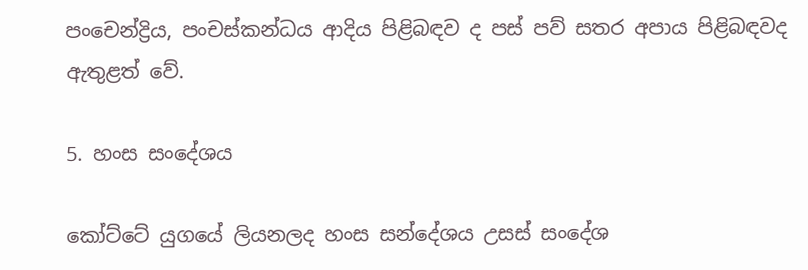පංචෙන්ද්‍රිය, පංචස්කන්ධය ආදිය පිළිබඳව ද පස් පව් සතර අපාය පිළිබඳවද ඇතුළත් වේ.

5. හංස සංදේශය

කෝට්ටේ යුගයේ ලියනලද හංස සන්දේශය උසස් සංදේශ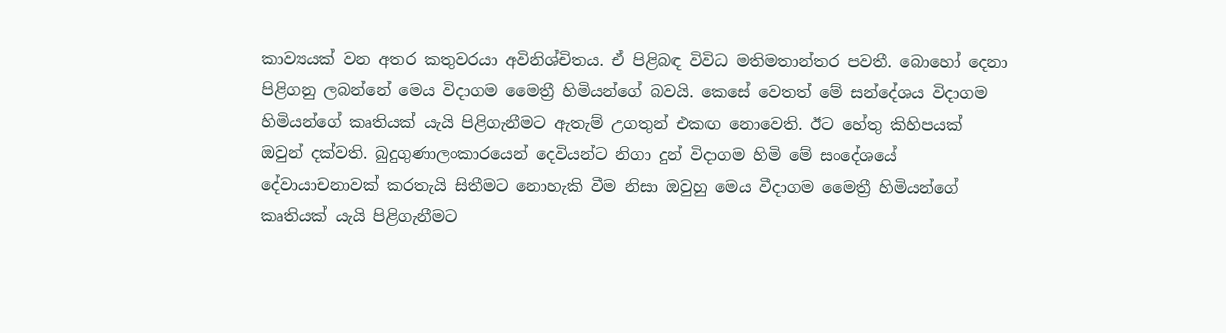කාව්‍යයක් වන අතර කතුවරයා අවිනිශ්චිතය. ඒ පිළිබඳ විවිධ මතිමතාන්තර පවතී. බොහෝ දෙනා පිළිගනු ලබන්නේ මෙය විදාගම මෛත්‍රී හිමියන්ගේ බවයි. කෙසේ වෙතත් මේ සන්දේශය විදාගම හිමියන්ගේ කෘතියක් යැයි පිළිගැනීමට ඇතැම් උගතුන් එකඟ නොවෙති. ඊට හේතු කිහිපයක් ඔවුන් දක්වති. බුදුගුණාලංකාරයෙන් දෙවියන්ට නිගා දුන් විදාගම හිමි මේ සංදේශයේ දේවායාචනාවක් කරතැයි සිතීමට නොහැකි වීම නිසා ඔවුහු මෙය වීදාගම මෛත්‍රී හිමියන්ගේ කෘතියක් යැයි පිළිගැනීමට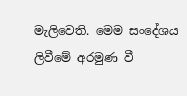මැලිවෙති. මෙම සංදේශය ලිවීමේ අරමුණ වී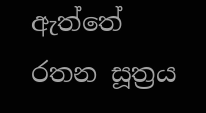ඇත්තේ රතන සූත්‍රය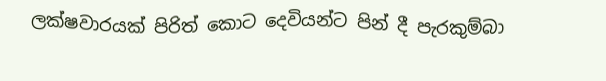ලක්ෂවාරයක් පිරිත් කොට දෙවියන්ට පින් දී පැරකුම්බා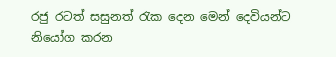රජු රටත් සසුනත් රැක දෙන මෙන් දෙවියන්ට නියෝග කරන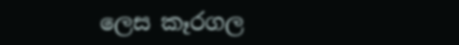ලෙස කෑරගල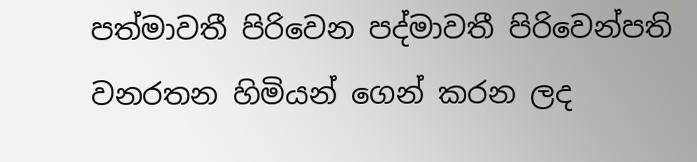පත්මාවතී පිරිවෙන පද්මාවතී පිරිවෙන්පති වනරතන හිමියන් ගෙන් කරන ලද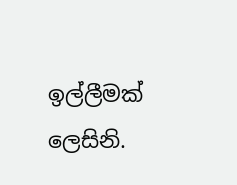ඉල්ලීමක් ලෙසිනි.